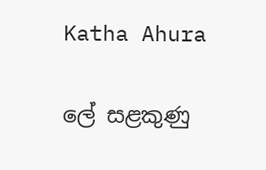Katha Ahura

ලේ සළකුණු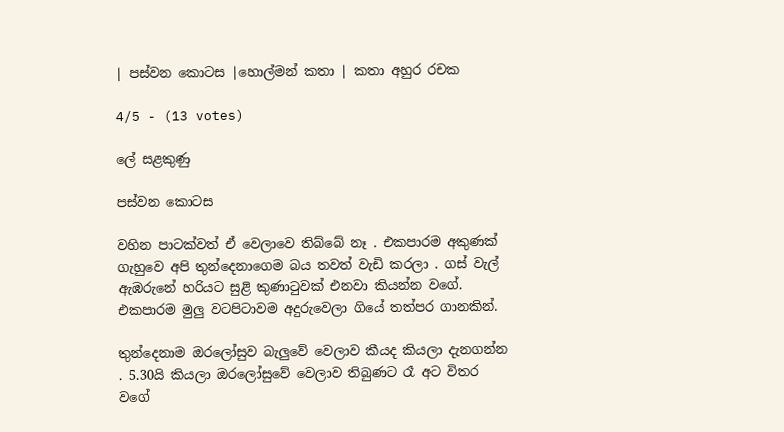| පස්වන කොටස |හොල්මන් කතා | කතා අහුර රචක

4/5 - (13 votes)

ලේ සළකුණු

පස්වන කොටස

වහින පාටක්වත් ඒ වෙලාවෙ තිබ්බේ නෑ . එකපාරම අකුණක් ගැහුවෙ අපි තුන්දෙනාගෙම බය තවත් වැඩි කරලා . ගස් වැල් ඇඹරුනේ හරියට සුළි කුණාටුවක් එනවා කියන්න වගේ. එකපාරම මුලු වටපිටාවම අදුරුවෙලා ගියේ තත්පර ගානකින්.

තුන්දෙනාම ඔරලෝසුව බැලුවේ වෙලාව කීයද කියලා දැනගන්න . 5.30යි කියලා ඔරලෝසුවේ වෙලාව තිබුණට රෑ අට විතර වගේ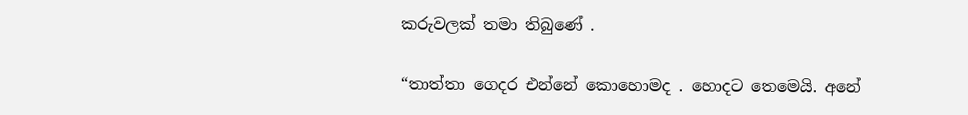කරුවලක් තමා තිබුණේ .

“තාත්තා ගෙදර එන්නේ කොහොමද . හොදට තෙමෙයි. අනේ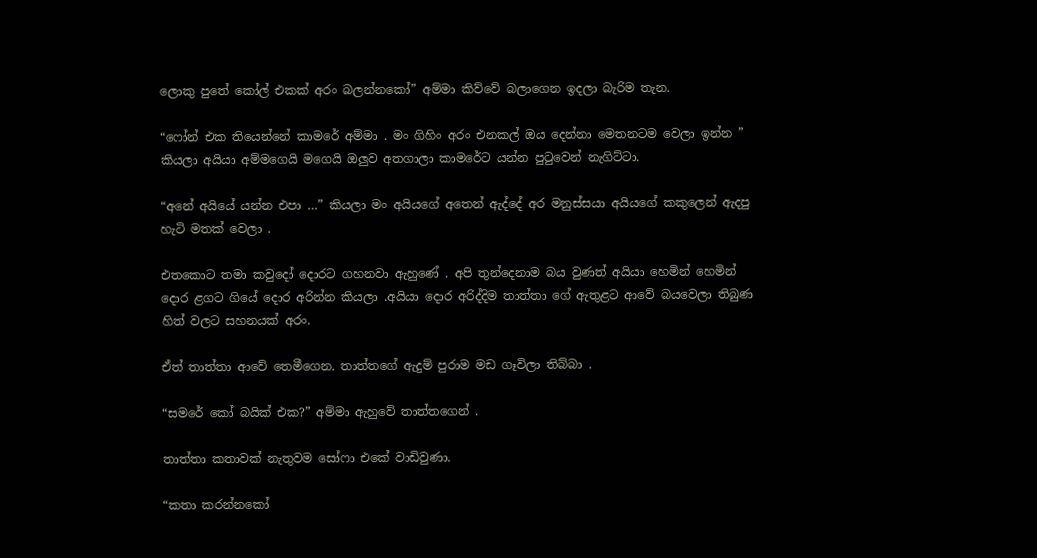ලොකු පුතේ කෝල් එකක් අරං බලන්නකෝ” අම්මා කිව්වේ බලාගෙන ඉදලා බැරිම තැන.

“ෆෝන් එක තියෙන්නේ කාමරේ අම්මා . මං ගිහිං අරං එනකල් ඔය දෙන්නා මෙතනටම වෙලා ඉන්න ” කියලා අයියා අම්මගෙයි මගෙයි ඔලුව අතගාලා කාමරේට යන්න පුටුවෙන් නැගිට්ටා.

“අනේ අයියේ යන්න එපා …” කියලා මං අයියගේ අතෙන් ඇද්දේ අර මනුස්සයා අයියගේ කකුලෙන් ඇදපු හැටි මතක් වෙලා .

එතකොට තමා කවුදෝ දොරට ගහනවා ඇහුණේ . අපි තුන්දෙනාම බය වුණත් අයියා හෙමින් හෙමින් දොර ළගට ගියේ දොර අරින්න කියලා .අයියා දොර අරිද්දිම තාත්තා ගේ ඇතුළට ආවේ බයවෙලා තිබුණ හිත් වලට සහනයක් අරං.

ඒත් තාත්තා ආවේ තෙමීගෙන. තාත්තගේ ඇදුම් පුරාම මඩ ගෑවිලා තිබ්බා .

“සමරේ කෝ බයික් එක?” අම්මා ඇහුවේ තාත්තගෙන් .

තාත්තා කතාවක් නැතුවම සෝෆා එකේ වාඩිවුණා.

“කතා කරන්නකෝ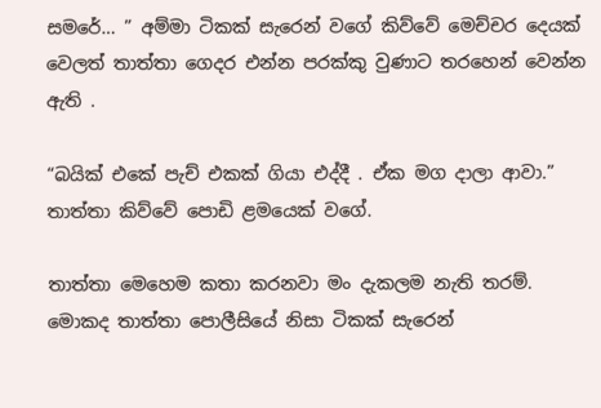සමරේ… ” අම්මා ටිකක් සැරෙන් වගේ කිව්වේ මෙච්චර දෙයක් වෙලත් තාත්තා ගෙදර එන්න පරක්කු වුණාට තරහෙන් වෙන්න ඇති .

“බයික් එකේ පැච් එකක් ගියා එද්දී . ඒක මග දාලා ආවා.” තාත්තා කිව්වේ පොඩි ළමයෙක් වගේ.

තාත්තා මෙහෙම කතා කරනවා මං දැකලම නැති තරම්. මොකද තාත්තා පොලීසියේ නිසා ටිකක් සැරෙන්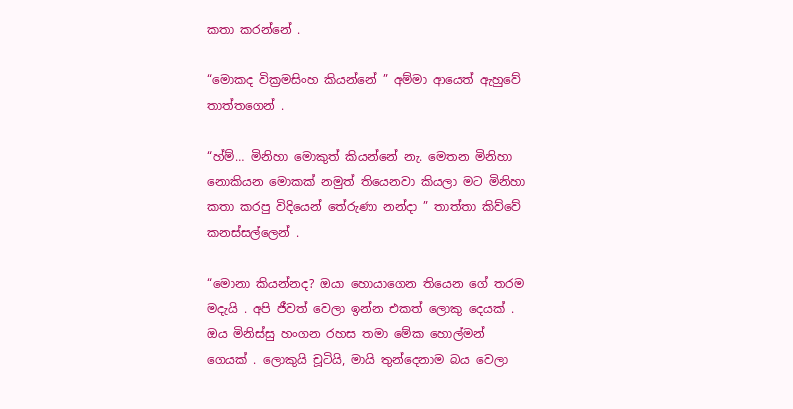කතා කරන්නේ .

“මොකද වික්‍රමසිංහ කියන්නේ ” අම්මා ආයෙත් ඇහුවේ තාත්තගෙන් .

“හ්ම්… මිනිහා මොකුත් කියන්නේ නැ. මෙතන මිනිහා නොකියන මොකක් නමුත් තියෙනවා කියලා මට මිනිහා කතා කරපු විදියෙන් තේරුණා නන්දා ” තාත්තා කිව්වේ කනස්සල්ලෙන් .

“මොනා කියන්නද? ඔයා හොයාගෙන තියෙන ගේ තරම මදැයි . අපි ජීවත් වෙලා ඉන්න එකත් ලොකු දෙයක් . ඔය මිනිස්සු හංගන රහස තමා මේක හොල්මන් ගෙයක් . ලොකුයි චූටියි, මායි තුන්දෙනාම බය වෙලා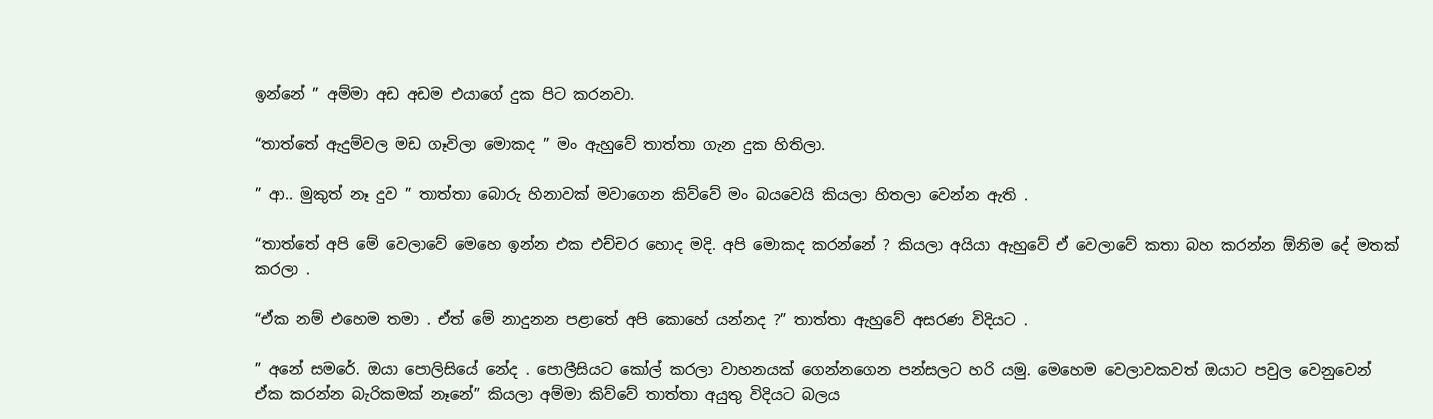ඉන්නේ ” අම්මා අඩ අඩම එයාගේ දුක පිට කරනවා.

“තාත්තේ ඇදුම්වල මඩ ගෑවිලා මොකද ” මං ඇහුවේ තාත්තා ගැන දුක හිතිලා.

” ආ.. මුකුත් නෑ දුව ” තාත්තා බොරු හිනාවක් මවාගෙන කිව්වේ මං බයවෙයි කියලා හිතලා වෙන්න ඇති .

“තාත්තේ අපි මේ වෙලාවේ මෙහෙ ඉන්න එක එච්චර හොද මදි. අපි මොකද කරන්නේ ? කියලා අයියා ඇහුවේ ඒ වෙලාවේ කතා බහ කරන්න ඕනිම දේ මතක් කරලා .

“ඒක නම් එහෙම තමා . ඒත් මේ නාදුනන පළාතේ අපි කොහේ යන්නද ?” තාත්තා ඇහුවේ අසරණ විදියට .

” අනේ සමරේ. ඔයා පොලිසියේ නේද . පොලීසියට කෝල් කරලා වාහනයක් ගෙන්නගෙන පන්සලට හරි යමු. මෙහෙම වෙලාවකවත් ඔයාට පවුල වෙනුවෙන් ඒක කරන්න බැරිකමක් නෑනේ” කියලා අම්මා කිව්වේ තාත්තා අයුතු විදියට බලය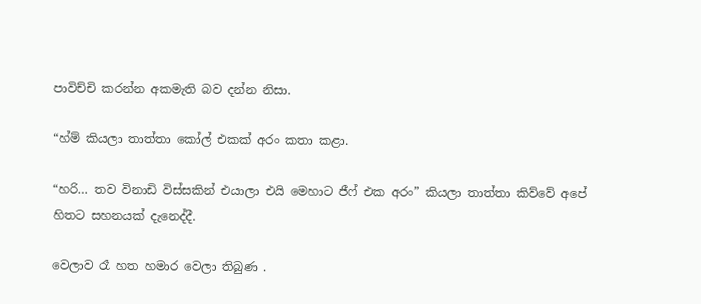පාවිච්චි කරන්න අකමැති බව දන්න නිසා.

“හ්ම් කියලා තාත්තා කෝල් එකක් අරං කතා කළා.

“හරි… තව විනාඩි විස්සකින් එයාලා එයි මෙහාට ජීෆ් එක අරං” කියලා තාත්තා කිව්වේ අපේ හිතට සහනයක් දැනෙද්දී.

වෙලාව රෑ හත හමාර වෙලා තිබුණ .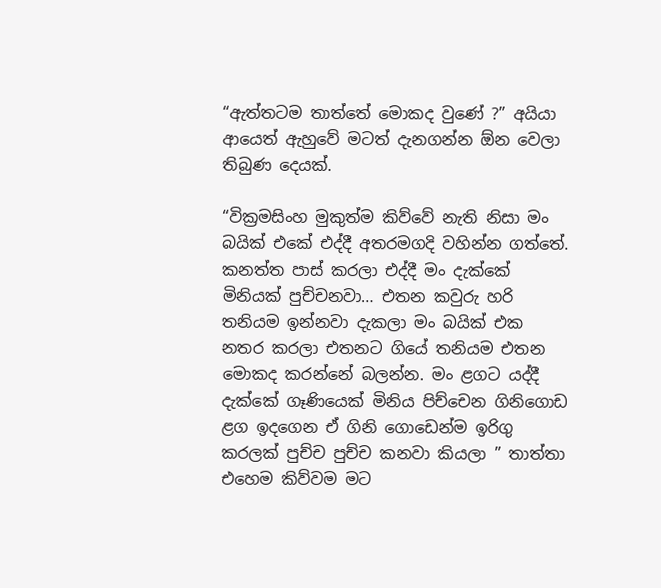“ඇත්තටම තාත්තේ මොකද වුණේ ?” අයියා ආයෙත් ඇහුවේ මටත් දැනගන්න ඕන වෙලා තිබුණ දෙයක්.

“වික්‍රමසිංහ මුකුත්ම කිව්වේ නැති නිසා මං බයික් එකේ එද්දී අතරමගදි වහින්න ගත්තේ. කනත්ත පාස් කරලා එද්දී මං දැක්කේ මිනියක් පුච්චනවා… එතන කවුරු හරි තනියම ඉන්නවා දැකලා මං බයික් එක නතර කරලා එතනට ගියේ තනියම එතන මොකද කරන්නේ බලන්න. මං ළගට යද්දී දැක්කේ ගෑණියෙක් මිනිය පිච්චෙන ගිනිගොඩ ළග ඉදගෙන ඒ ගිනි ගොඩෙන්ම ඉරිගු කරලක් පුච්ච පුච්ච කනවා කියලා ” තාත්තා එහෙම කිව්වම මට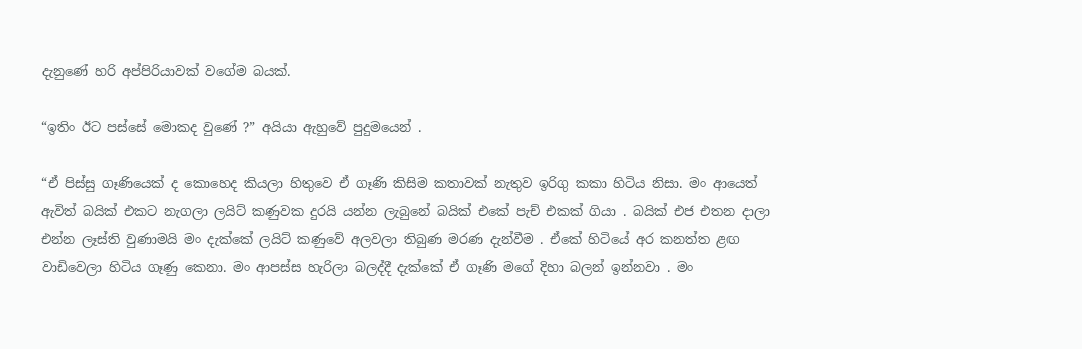දැනුණේ හරි අප්පිරියාවක් වගේම බයක්.

“ඉතිං ඊට පස්සේ මොකද වුණේ ?” අයියා ඇහුවේ පුදුමයෙන් .

“ඒ පිස්සු ගෑණියෙක් ද කොහෙද කියලා හිතුවෙ ඒ ගෑණි කිසිම කතාවක් නැතුව ඉරිගු කකා හිටිය නිසා. මං ආයෙත් ඇවිත් බයික් එකට නැගලා ලයිට් කණුවක දුරයි යන්න ලැබුනේ බයික් එකේ පැච් එකක් ගියා . බයික් එජ එතන දාලා එන්න ලෑස්ති වුණාමයි මං දැක්කේ ලයිට් කණුවේ අලවලා තිබුණ මරණ දැන්වීම . ඒකේ හිටියේ අර කනත්ත ළඟ වාඩිවෙලා හිටිය ගෑණු කෙනා. මං ආපස්ස හැරිලා බලද්දී දැක්කේ ඒ ගෑණි මගේ දිහා බලන් ඉන්නවා . මං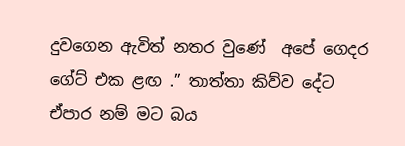දුවගෙන ඇවිත් නතර වුණේ  අපේ ගෙදර ගේට් එක ළඟ .” තාත්තා කිව්ව දේට ඒපාර නම් මට බය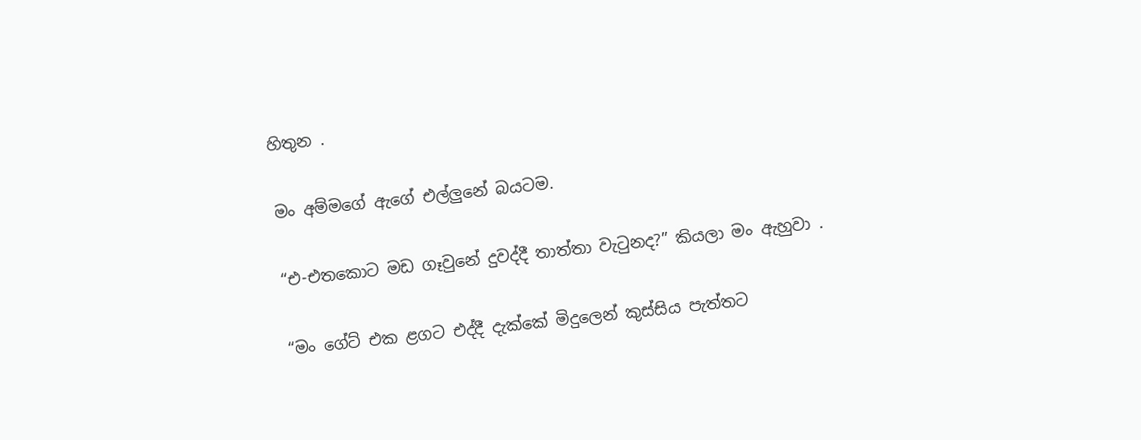හිතුන .

මං අම්මගේ ඇගේ එල්ලුනේ බයටම.

“එ-එතකොට මඩ ගෑවුනේ දුවද්දී තාත්තා වැටුනද?” කියලා මං ඇහුවා .

“මං ගේට් එක ළගට එද්දී දැක්කේ මිදුලෙන් කුස්සිය පැත්තට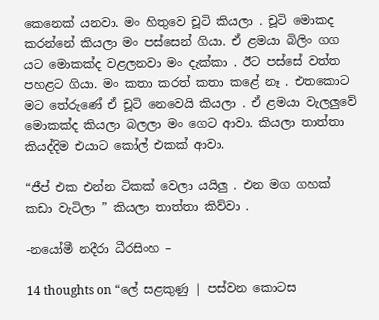කෙනෙක් යනවා. මං හිතුවෙ චූටි කියලා . චූටි මොකද කරන්නේ කියලා මං පස්සෙන් ගියා. ඒ ළමයා බිලිං ගග යට මොකක්ද වළලනවා මං දැක්කා . ඊට පස්සේ වත්ත පහළට ගියා. මං කතා කරත් කතා කළේ නෑ . එතකොට මට තේරුණේ ඒ චූටි නෙවෙයි කියලා . ඒ ළමයා වැලලුවේ මොකක්ද කියලා බලලා මං ගෙට ආවා. කියලා තාත්තා කියද්දිම එයාට කෝල් එකක් ආවා.

“ජීප් එක එන්න ටිකක් වෙලා යයිලු . එන මග ගහක් කඩා වැටිලා ” කියලා තාත්තා කිව්වා .

-නයෝමී නදීරා ධීරසිංහ –

14 thoughts on “ලේ සළකුණු | පස්වන කොටස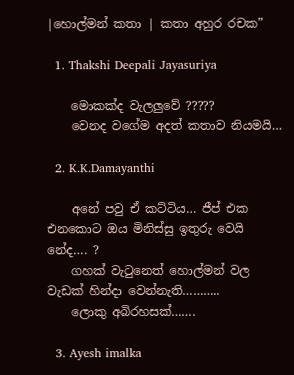|හොල්මන් කතා | කතා අහුර රචක”

  1. Thakshi Deepali Jayasuriya

    මොකක්ද වැලලුවේ ?????
    වෙනද වගේම අදත් කතාව නියමයි…

  2. K.K.Damayanthi

    අනේ පවු ඒ කට්ටිය… ජීප් එක එනකොට ඔය මිනිස්සු ඉතුරු වෙයි නේද…. ?
    ගහක් වැටුනෙත් හොල්මන් වල වැඩක් හින්දා වෙන්නැති………..
    ලොකු අබිරහසක්…….

  3. Ayesh imalka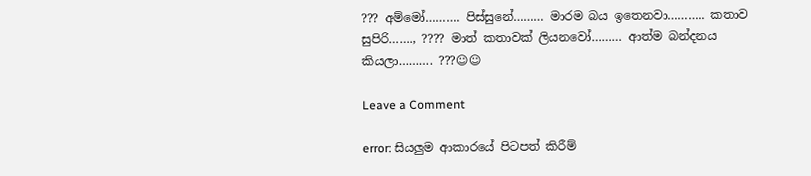??? අම්මෝ………. පිස්සුනේ……… මාරම බය ඉතෙනවා……….. කතාව සුපිරි……., ???? මාත් කතාවක් ලියනවෝ……… ආත්ම බන්දනය කියලා………. ???☺☺

Leave a Comment

error: සියලුම ආකාරයේ පිටපත් කිරීම්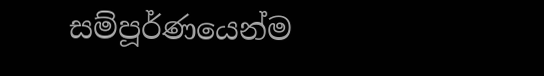සම්පූර්ණයෙන්ම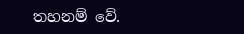තහනම් වේ.